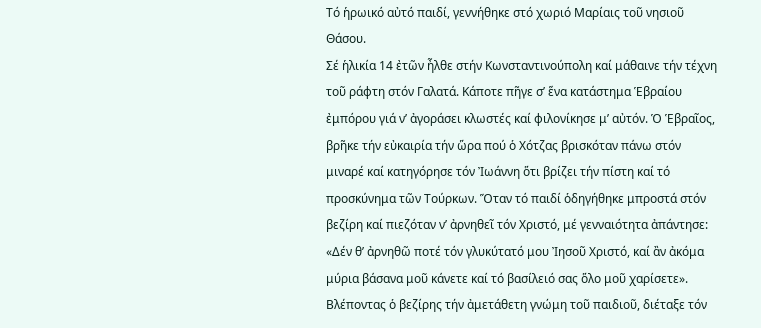Τό ἡρωικό αὐτό παιδί, γεννήθηκε στό χωριό Μαρίαις τοῦ νησιοῦ Θάσου.
Σέ ἡλικία 14 ἐτῶν ἦλθε στήν Κωνσταντινούπολη καί μάθαινε τήν τέχνη τοῦ ράφτη στόν Γαλατά. Κάποτε πῆγε σ’ ἕνα κατάστημα Ἑβραίου ἐμπόρου γιά ν’ ἀγοράσει κλωστές καί φιλονίκησε μ’ αὐτόν. Ὁ Ἑβραῖος, βρῆκε τήν εὐκαιρία τήν ὥρα πού ὁ Χότζας βρισκόταν πάνω στόν μιναρέ καί κατηγόρησε τόν Ἰωάννη ὅτι βρίζει τήν πίστη καί τό προσκύνημα τῶν Τούρκων. Ὅταν τό παιδί ὁδηγήθηκε μπροστά στόν βεζίρη καί πιεζόταν ν’ ἀρνηθεῖ τόν Χριστό, μέ γενναιότητα ἀπάντησε: «Δέν θ’ ἀρνηθῶ ποτέ τόν γλυκύτατό μου Ἰησοῦ Χριστό, καί ἂν ἀκόμα μύρια βάσανα μοῦ κάνετε καί τό βασίλειό σας ὅλο μοῦ χαρίσετε». Βλέποντας ὁ βεζίρης τήν ἀμετάθετη γνώμη τοῦ παιδιοῦ, διέταξε τόν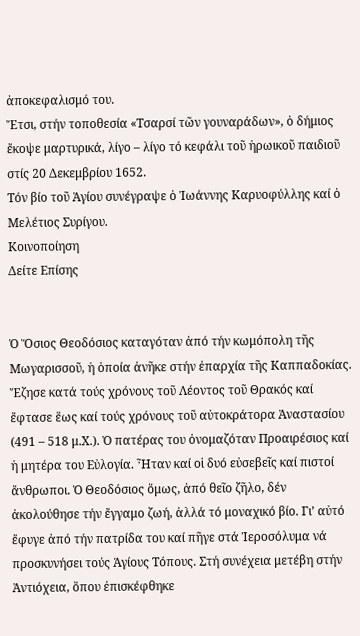ἀποκεφαλισμό του.
Ἔτσι, στήν τοποθεσία «Τσαρσί τῶν γουναράδων», ὁ δήμιος ἔκοψε μαρτυρικά, λίγο – λίγο τό κεφάλι τοῦ ἡρωικοῦ παιδιοῦ στίς 20 Δεκεμβρίου 1652.
Τόν βίο τοῦ Ἁγίου συνέγραψε ὁ Ἰωάννης Καρυοφύλλης καί ὁ Μελέτιος Συρίγου.
Κοινοποίηση
Δείτε Επίσης


Ὁ Ὅσιος Θεοδόσιος καταγόταν ἀπό τήν κωμόπολη τῆς Μωγαρισσοῦ, ἡ ὁποία ἀνῆκε στήν ἐπαρχία τῆς Καππαδοκίας. Ἔζησε κατά τούς χρόνους τοῦ Λέοντος τοῦ Θρακός καί ἔφτασε ἕως καί τούς χρόνους τοῦ αὐτοκράτορα Ἀναστασίου (491 – 518 μ.Χ.). Ὁ πατέρας του ὀνομαζόταν Προαιρέσιος καί ἡ μητέρα του Εὐλογία. Ἦταν καί οἱ δυό εὐσεβεῖς καί πιστοί ἄνθρωποι. Ὁ Θεοδόσιος ὅμως, ἀπό θεῖο ζῆλο, δέν ἀκολούθησε τήν ἔγγαμο ζωή, ἀλλά τό μοναχικό βίο. Γι’ αὐτό ἔφυγε ἀπό τήν πατρίδα του καί πῆγε στά Ἱεροσόλυμα νά προσκυνήσει τούς Ἁγίους Τόπους. Στή συνέχεια μετέβη στήν Ἀντιόχεια, ὅπου ἐπισκέφθηκε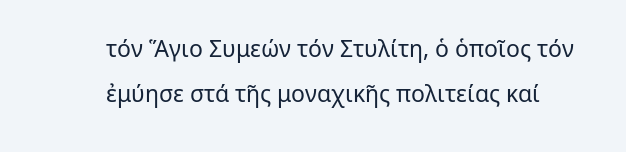τόν Ἅγιο Συμεών τόν Στυλίτη, ὁ ὁποῖος τόν ἐμύησε στά τῆς μοναχικῆς πολιτείας καί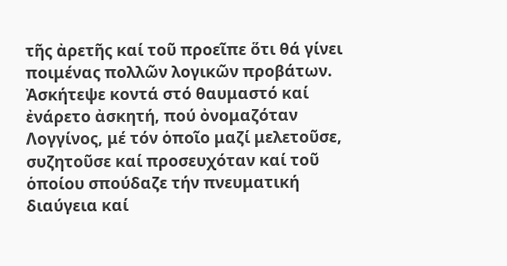τῆς ἀρετῆς καί τοῦ προεῖπε ὅτι θά γίνει ποιμένας πολλῶν λογικῶν προβάτων. Ἀσκήτεψε κοντά στό θαυμαστό καί ἐνάρετο ἀσκητή, πού ὀνομαζόταν Λογγίνος, μέ τόν ὁποῖο μαζί μελετοῦσε, συζητοῦσε καί προσευχόταν καί τοῦ ὁποίου σπούδαζε τήν πνευματική διαύγεια καί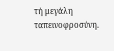τή μεγάλη ταπεινοφροσύνη.